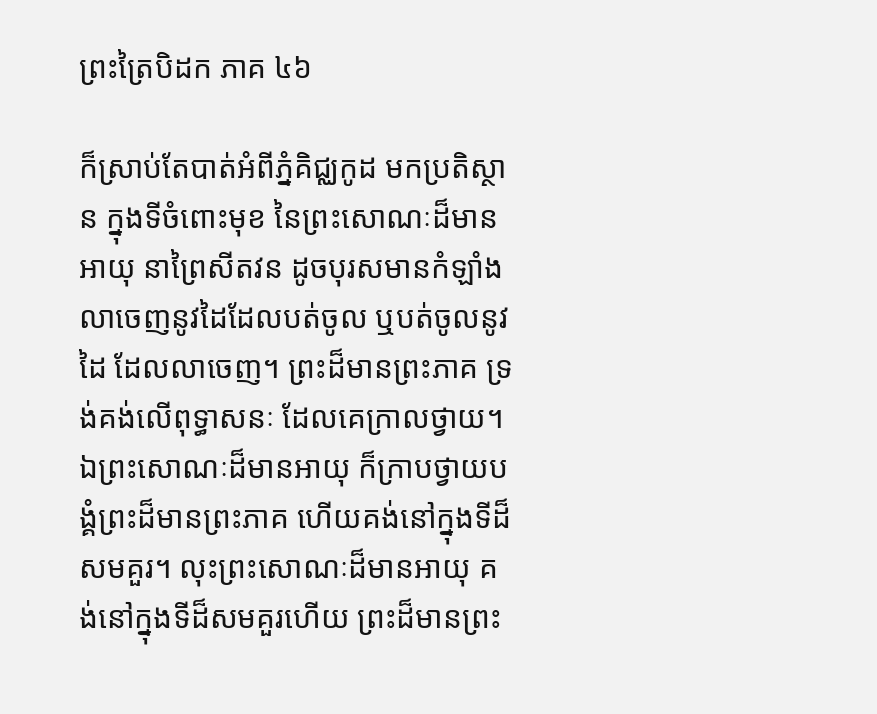ព្រះត្រៃបិដក ភាគ ៤៦

ក៏ស្រាប់តែបាត់អំពីភ្នំគិជ្ឈកូដ មកប្រតិស្ថាន ក្នុងទីចំពោះមុខ នៃព្រះសោណៈដ៏មានអាយុ នាព្រៃសីតវន ដូចបុរសមានកំឡាំង លាចេញនូវដៃដែលបត់ចូល ឬបត់ចូលនូវដៃ ដែលលាចេញ។ ព្រះដ៏មានព្រះភាគ ទ្រង់គង់លើពុទ្ធាសនៈ ដែលគេក្រាលថ្វាយ។ ឯព្រះសោណៈដ៏មានអាយុ ក៏ក្រាបថ្វាយបង្គំព្រះដ៏មានព្រះភាគ ហើយគង់នៅក្នុងទីដ៏សមគួរ។ លុះព្រះសោណៈដ៏មានអាយុ គង់នៅក្នុងទីដ៏សមគួរហើយ ព្រះដ៏មានព្រះ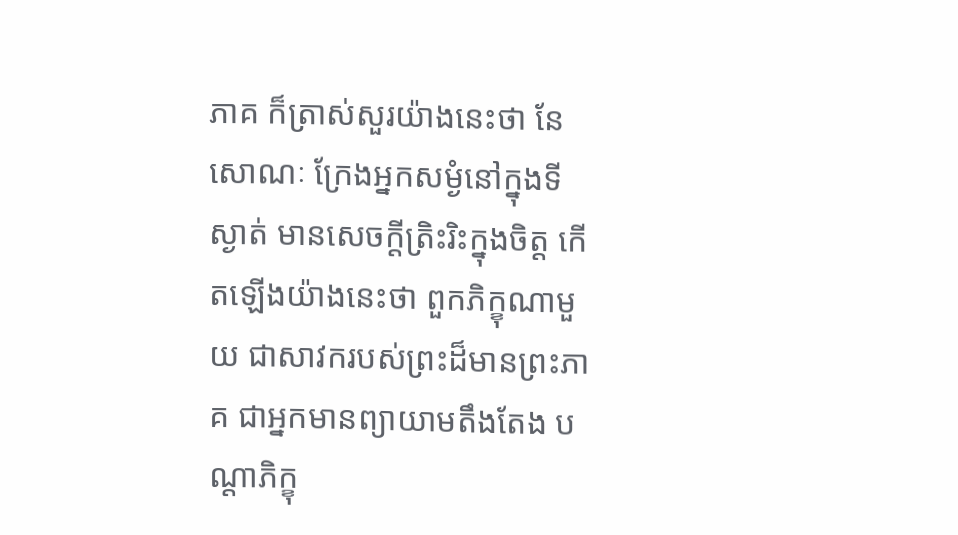ភាគ ក៏ត្រាស់សួរយ៉ាងនេះថា នែសោណៈ ក្រែងអ្នកសម្ងំនៅក្នុងទីស្ងាត់ មានសេចក្តីត្រិះរិះក្នុងចិត្ត កើតឡើងយ៉ាងនេះថា ពួកភិក្ខុណាមួយ ជាសាវករបស់ព្រះដ៏មានព្រះភាគ ជាអ្នកមានព្យាយាមតឹងតែង បណ្តាភិក្ខុ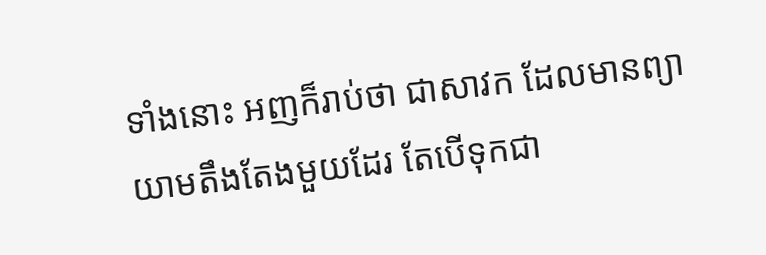ទាំងនោះ អញក៏រាប់ថា ជាសាវក ដែលមានព្យាយាមតឹងតែងមួយដែរ តែបើទុកជា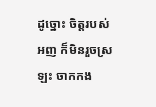ដូច្នោះ ចិត្តរបស់អញ ក៏មិនរួចស្រឡះ ចាកកង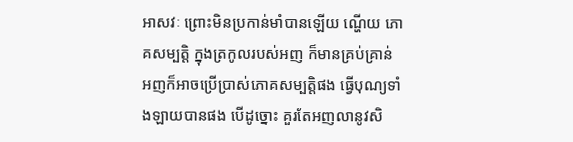អាសវៈ ព្រោះមិនប្រកាន់មាំបានឡើយ ណ្ហើយ ភោគសម្បត្តិ ក្នុងត្រកូលរបស់អញ ក៏មានគ្រប់គ្រាន់ អញក៏អាចប្រើប្រាស់ភោគសម្បត្តិផង ធ្វើបុណ្យទាំងឡាយបានផង បើដូច្នោះ គួរតែអញលានូវសិ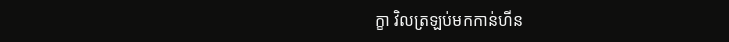ក្ខា វិលត្រឡប់មកកាន់ហីន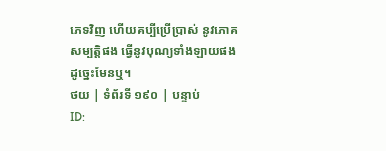ភេទវិញ ហើយគប្បីប្រើប្រាស់ នូវភោគសម្បត្តិផង ធ្វើនូវបុណ្យទាំងឡាយផង ដូច្នេះមែនឬ។
ថយ | ទំព័រទី ១៩០ | បន្ទាប់
ID: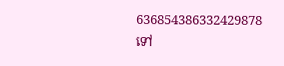636854386332429878
ទៅ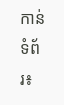កាន់ទំព័រ៖